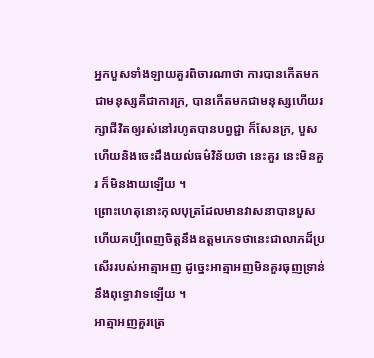អ្នកបួសទាំងឡាយគួរពិចារណាថា ការបានកើតមកជាមនុស្សគឺជាការក្រ, បានកើតមកជាមនុស្សហើយរក្សាជីវិតឲ្យរស់នៅរហូតបានបព្វជ្ជា ក៏សែនក្រ, បួសហើយនិងចេះដឹងយល់ធម៌វិន័យថា នេះគួរ នេះមិនគួរ ក៏មិនងាយឡើយ ។
ព្រោះហេតុនោះកុលបុត្រដែលមានវាសនាបានបួសហើយគប្បីពេញចិត្តនឹងឧត្តមភេទថានេះជាលាភដ៏ប្រសើររបស់អាត្មាអញ ដូច្នេះអាត្មាអញមិនគួរធុញទ្រាន់នឹងពុទ្ធោវាទឡើយ ។
អាត្មាអញគួរត្រេ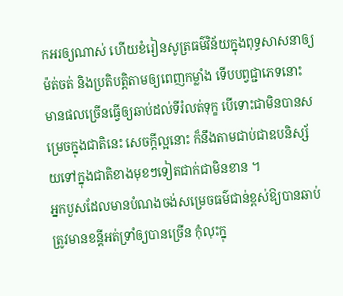កអរឲ្យណាស់ ហើយខំរៀនសូត្រធម៌វិន័យក្នុងពុទ្ធសាសនាឲ្យម៉ត់ចត់ និងប្រតិបត្តិតាមឲ្យពេញកម្លាំង ទើបបព្វជ្ជាភេទនោះ មានផលច្រើនធ្វើឲ្យឆាប់ដល់ទីរំលត់ទុក្ខ បើទោះជាមិនបានសម្រេចក្នុងជាតិនេះ សេចក្ដីល្អនោះ ក៏នឹងតាមជាប់ជាឧបនិស្ស័យទៅក្នុងជាតិខាងមុខៗទៀតជាក់ជាមិនខាន ។
អ្នកបួសដែលមានបំណងចង់សម្រេចធម៌ជាន់ខ្ពស់ឱ្យបានឆាប់ត្រូវមានខន្តីអត់ទ្រាំឲ្យបានច្រើន កុំលុះក្នុ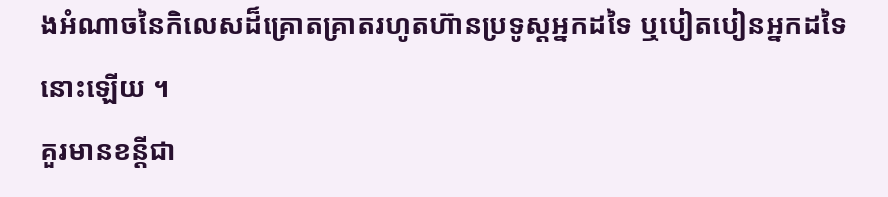ងអំណាចនៃកិលេសដ៏គ្រោតគ្រាតរហូតហ៊ានប្រទូស្ដអ្នកដទៃ ឬបៀតបៀនអ្នកដទៃនោះឡើយ ។
គួរមានខន្តីជា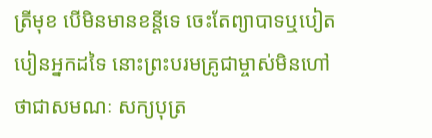ត្រីមុខ បើមិនមានខន្តីទេ ចេះតែព្យាបាទឬបៀតបៀនអ្នកដទៃ នោះព្រះបរមគ្រូជាម្ចាស់មិនហៅថាជាសមណៈ សក្យបុត្រ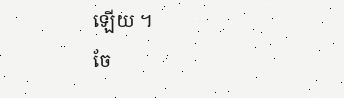ឡើយ ។
ចែ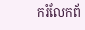ករំលែកព័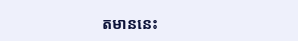តមាននេះ